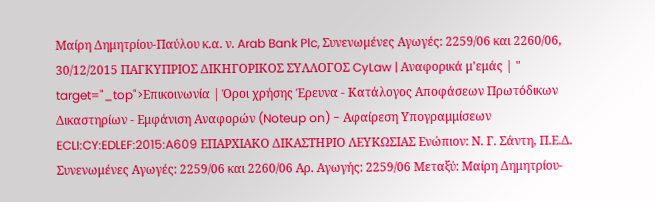Μαίρη Δημητρίου-Παύλου κ.α. ν. Arab Bank Plc, Συνενωμένες Αγωγές: 2259/06 και 2260/06, 30/12/2015 ΠΑΓΚΥΠΡΙΟΣ ΔΙΚΗΓΟΡΙΚΟΣ ΣΥΛΛΟΓΟΣ CyLaw | Αναφορικά μ'εμάς | " target="_top">Επικοινωνία | Όροι χρήσης Έρευνα - Κατάλογος Αποφάσεων Πρωτόδικων Δικαστηρίων - Εμφάνιση Αναφορών (Noteup on) - Αφαίρεση Υπογραμμίσεων ECLI:CY:EDLEF:2015:A609 ΕΠΑΡΧΙΑΚΟ ΔΙΚΑΣΤΗΡΙΟ ΛΕΥΚΩΣΙΑΣ Ενώπιον: Ν. Γ. Σάντη, Π.Ε.Δ. Συνενωμένες Αγωγές: 2259/06 και 2260/06 Αρ. Αγωγής: 2259/06 Μεταξύ: Μαίρη Δημητρίου-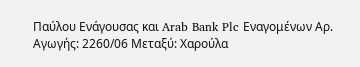Παύλου Ενάγουσας και Arab Bank Plc Εναγομένων Αρ. Αγωγής: 2260/06 Μεταξύ: Χαρούλα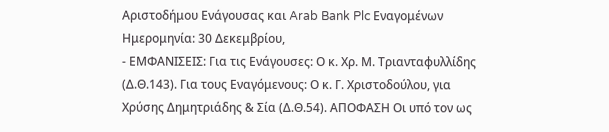Αριστοδήμου Ενάγουσας και Arab Bank Plc Εναγομένων Ημερομηνία: 30 Δεκεμβρίου,
- ΕΜΦΑΝΙΣΕΙΣ: Για τις Ενάγουσες: Ο κ. Χρ. Μ. Τριανταφυλλίδης (Δ.Θ.143). Για τους Εναγόμενους: Ο κ. Γ. Χριστοδούλου, για Χρύσης Δημητριάδης & Σία (Δ.Θ.54). ΑΠΟΦΑΣΗ Οι υπό τον ως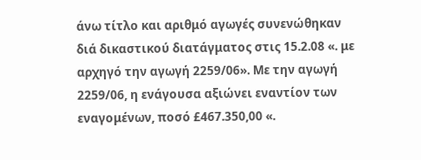άνω τίτλο και αριθμό αγωγές συνενώθηκαν διά δικαστικού διατάγματος στις 15.2.08 «. με αρχηγό την αγωγή 2259/06». Με την αγωγή 2259/06, η ενάγουσα αξιώνει εναντίον των εναγομένων, ποσό £467.350,00 «.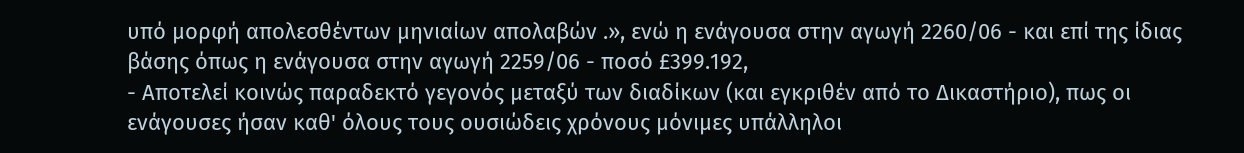υπό μορφή απολεσθέντων μηνιαίων απολαβών .», ενώ η ενάγουσα στην αγωγή 2260/06 - και επί της ίδιας βάσης όπως η ενάγουσα στην αγωγή 2259/06 - ποσό £399.192,
- Αποτελεί κοινώς παραδεκτό γεγονός μεταξύ των διαδίκων (και εγκριθέν από το Δικαστήριο), πως οι ενάγουσες ήσαν καθ' όλους τους ουσιώδεις χρόνους μόνιμες υπάλληλοι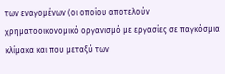των εναγομένων (οι οποίου αποτελούν χρηματοοικονομικό οργανισμό με εργασίες σε παγκόσμια κλίμακα και που μεταξύ των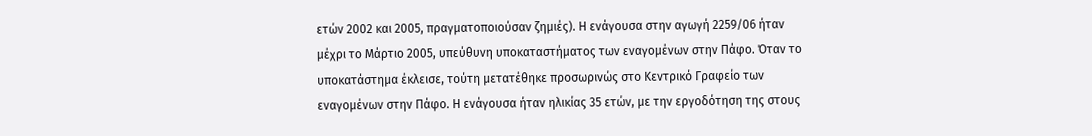ετών 2002 και 2005, πραγματοποιούσαν ζημιές). Η ενάγουσα στην αγωγή 2259/06 ήταν μέχρι το Μάρτιο 2005, υπεύθυνη υποκαταστήματος των εναγομένων στην Πάφο. Όταν το υποκατάστημα έκλεισε, τούτη μετατέθηκε προσωρινώς στο Κεντρικό Γραφείο των εναγομένων στην Πάφο. Η ενάγουσα ήταν ηλικίας 35 ετών, με την εργοδότηση της στους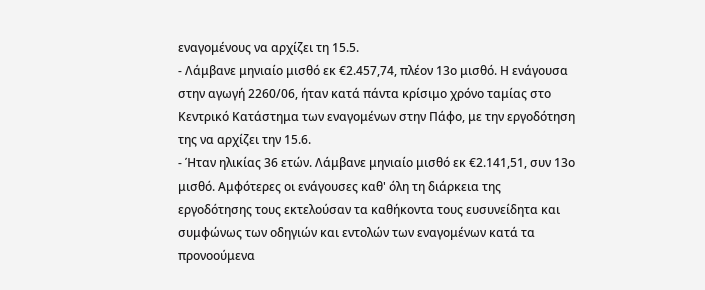εναγομένους να αρχίζει τη 15.5.
- Λάμβανε μηνιαίο μισθό εκ €2.457,74, πλέον 13ο μισθό. Η ενάγουσα στην αγωγή 2260/06, ήταν κατά πάντα κρίσιμο χρόνο ταμίας στο Κεντρικό Κατάστημα των εναγομένων στην Πάφο, με την εργοδότηση της να αρχίζει την 15.6.
- Ήταν ηλικίας 36 ετών. Λάμβανε μηνιαίο μισθό εκ €2.141,51, συν 13ο μισθό. Αμφότερες οι ενάγουσες καθ' όλη τη διάρκεια της εργοδότησης τους εκτελούσαν τα καθήκοντα τους ευσυνείδητα και συμφώνως των οδηγιών και εντολών των εναγομένων κατά τα προνοούμενα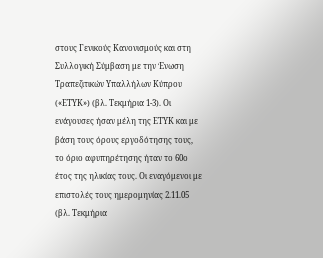στους Γενικούς Κανονισμούς και στη Συλλογική Σύμβαση με την Ένωση Τραπεζιτικών Υπαλλήλων Κύπρου («ΕΤΥΚ») (βλ. Τεκμήρια 1-3). Οι ενάγουσες ήσαν μέλη της ΕΤΥΚ και με βάση τους όρους εργοδότησης τους, το όριο αφυπηρέτησης ήταν το 60ο έτος της ηλικίας τους. Οι εναγόμενοι με επιστολές τους ημερομηνίας 2.11.05 (βλ. Τεκμήρια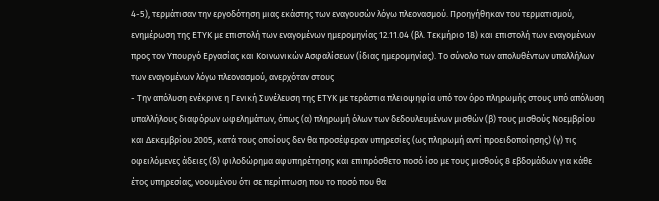4-5), τερμάτισαν την εργοδότηση μιας εκάστης των εναγουσών λόγω πλεονασμού. Προηγήθηκαν του τερματισμού, ενημέρωση της ΕΤΥΚ με επιστολή των εναγομένων ημερομηνίας 12.11.04 (βλ. Τεκμήριο 18) και επιστολή των εναγομένων προς τον Υπουργό Εργασίας και Κοινωνικών Ασφαλίσεων (ίδιας ημερομηνίας). Το σύνολο των απολυθέντων υπαλλήλων των εναγομένων λόγω πλεονασμού, ανερχόταν στους
- Την απόλυση ενέκρινε η Γενική Συνέλευση της ΕΤΥΚ με τεράστια πλειοψηφία υπό τον όρο πληρωμής στους υπό απόλυση υπαλλήλους διαφόρων ωφελημάτων, όπως (α) πληρωμή όλων των δεδουλευμένων μισθών (β) τους μισθούς Νοεμβρίου και Δεκεμβρίου 2005, κατά τους οποίους δεν θα προσέφεραν υπηρεσίες (ως πληρωμή αντί προειδοποίησης) (γ) τις οφειλόμενες άδειες (δ) φιλοδώρημα αφυπηρέτησης και επιπρόσθετο ποσό ίσο με τους μισθούς 8 εβδομάδων για κάθε έτος υπηρεσίας, νοουμένου ότι σε περίπτωση που το ποσό που θα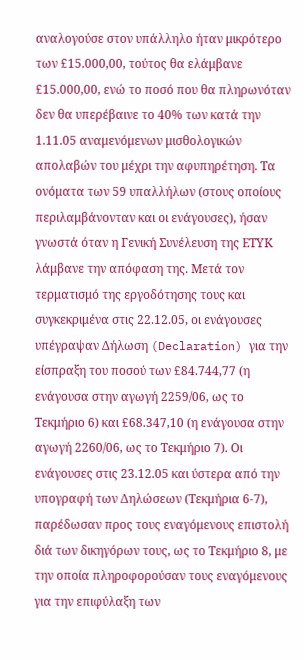αναλογούσε στον υπάλληλο ήταν μικρότερο των £15.000,00, τούτος θα ελάμβανε £15.000,00, ενώ το ποσό που θα πληρωνόταν δεν θα υπερέβαινε το 40% των κατά την 1.11.05 αναμενόμενων μισθολογικών απολαβών του μέχρι την αφυπηρέτηση. Τα ονόματα των 59 υπαλλήλων (στους οποίους περιλαμβάνονταν και οι ενάγουσες), ήσαν γνωστά όταν η Γενική Συνέλευση της ΕΤΥΚ λάμβανε την απόφαση της. Μετά τον τερματισμό της εργοδότησης τους και συγκεκριμένα στις 22.12.05, οι ενάγουσες υπέγραψαν Δήλωση (Declaration) για την είσπραξη του ποσού των £84.744,77 (η ενάγουσα στην αγωγή 2259/06, ως το Τεκμήριο 6) και £68.347,10 (η ενάγουσα στην αγωγή 2260/06, ως το Τεκμήριο 7). Οι ενάγουσες στις 23.12.05 και ύστερα από την υπογραφή των Δηλώσεων (Τεκμήρια 6-7), παρέδωσαν προς τους εναγόμενους επιστολή διά των δικηγόρων τους, ως το Τεκμήριο 8, με την οποία πληροφορούσαν τους εναγόμενους για την επιφύλαξη των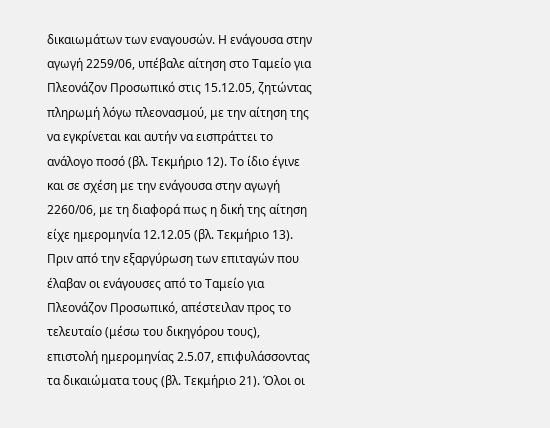δικαιωμάτων των εναγουσών. Η ενάγουσα στην αγωγή 2259/06, υπέβαλε αίτηση στο Ταμείο για Πλεονάζον Προσωπικό στις 15.12.05, ζητώντας πληρωμή λόγω πλεονασμού, με την αίτηση της να εγκρίνεται και αυτήν να εισπράττει το ανάλογο ποσό (βλ. Τεκμήριο 12). Το ίδιο έγινε και σε σχέση με την ενάγουσα στην αγωγή 2260/06, με τη διαφορά πως η δική της αίτηση είχε ημερομηνία 12.12.05 (βλ. Τεκμήριο 13). Πριν από την εξαργύρωση των επιταγών που έλαβαν οι ενάγουσες από το Ταμείο για Πλεονάζον Προσωπικό, απέστειλαν προς το τελευταίο (μέσω του δικηγόρου τους), επιστολή ημερομηνίας 2.5.07, επιφυλάσσοντας τα δικαιώματα τους (βλ. Τεκμήριο 21). Όλοι οι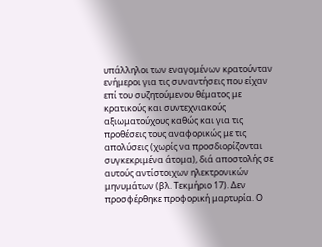υπάλληλοι των εναγομένων κρατούνταν ενήμεροι για τις συναντήσεις που είχαν επί του συζητούμενου θέματος με κρατικούς και συντεχνιακούς αξιωματούχους καθώς και για τις προθέσεις τους αναφορικώς με τις απολύσεις (χωρίς να προσδιορίζονται συγκεκριμένα άτομα), διά αποστολής σε αυτούς αντίστοιχων ηλεκτρονικών μηνυμάτων (βλ. Τεκμήριο 17). Δεν προσφέρθηκε προφορική μαρτυρία. Ο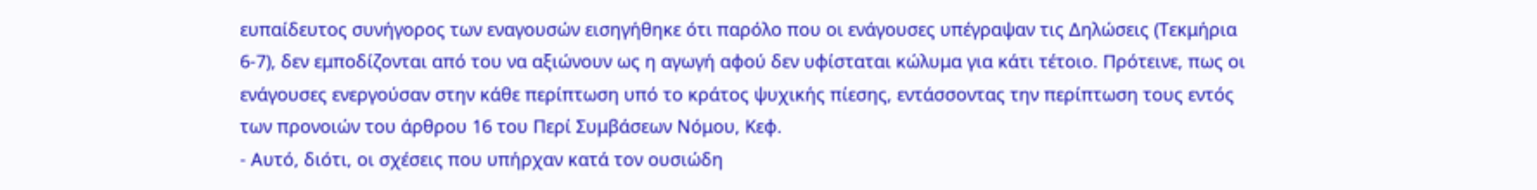ευπαίδευτος συνήγορος των εναγουσών εισηγήθηκε ότι παρόλο που οι ενάγουσες υπέγραψαν τις Δηλώσεις (Τεκμήρια 6-7), δεν εμποδίζονται από του να αξιώνουν ως η αγωγή αφού δεν υφίσταται κώλυμα για κάτι τέτοιο. Πρότεινε, πως οι ενάγουσες ενεργούσαν στην κάθε περίπτωση υπό το κράτος ψυχικής πίεσης, εντάσσοντας την περίπτωση τους εντός των προνοιών του άρθρου 16 του Περί Συμβάσεων Νόμου, Κεφ.
- Αυτό, διότι, οι σχέσεις που υπήρχαν κατά τον ουσιώδη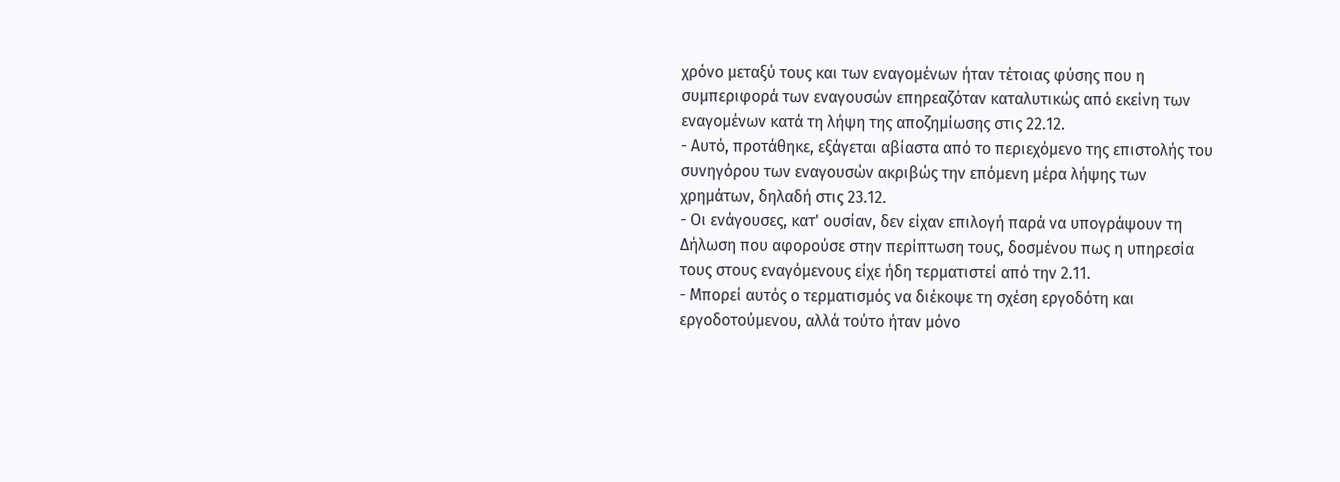χρόνο μεταξύ τους και των εναγομένων ήταν τέτοιας φύσης που η συμπεριφορά των εναγουσών επηρεαζόταν καταλυτικώς από εκείνη των εναγομένων κατά τη λήψη της αποζημίωσης στις 22.12.
- Αυτό, προτάθηκε, εξάγεται αβίαστα από το περιεχόμενο της επιστολής του συνηγόρου των εναγουσών ακριβώς την επόμενη μέρα λήψης των χρημάτων, δηλαδή στις 23.12.
- Οι ενάγουσες, κατ' ουσίαν, δεν είχαν επιλογή παρά να υπογράψουν τη Δήλωση που αφορούσε στην περίπτωση τους, δοσμένου πως η υπηρεσία τους στους εναγόμενους είχε ήδη τερματιστεί από την 2.11.
- Μπορεί αυτός ο τερματισμός να διέκοψε τη σχέση εργοδότη και εργοδοτούμενου, αλλά τούτο ήταν μόνο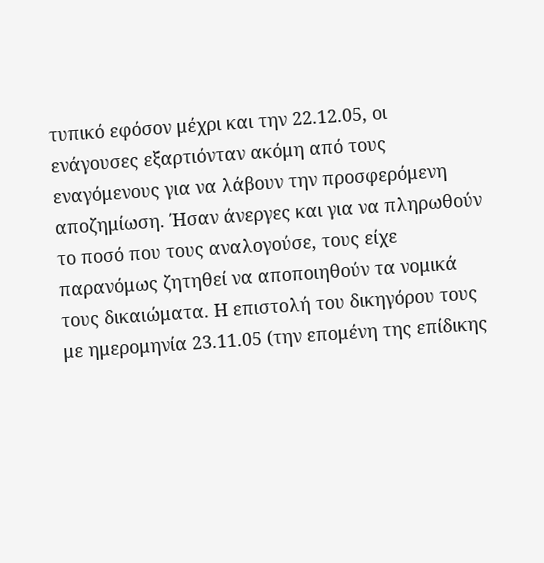τυπικό εφόσον μέχρι και την 22.12.05, οι ενάγουσες εξαρτιόνταν ακόμη από τους εναγόμενους για να λάβουν την προσφερόμενη αποζημίωση. Ήσαν άνεργες και για να πληρωθούν το ποσό που τους αναλογούσε, τους είχε παρανόμως ζητηθεί να αποποιηθούν τα νομικά τους δικαιώματα. Η επιστολή του δικηγόρου τους με ημερομηνία 23.11.05 (την επομένη της επίδικης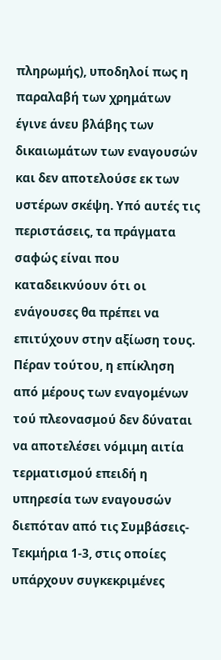πληρωμής), υποδηλοί πως η παραλαβή των χρημάτων έγινε άνευ βλάβης των δικαιωμάτων των εναγουσών και δεν αποτελούσε εκ των υστέρων σκέψη. Υπό αυτές τις περιστάσεις, τα πράγματα σαφώς είναι που καταδεικνύουν ότι οι ενάγουσες θα πρέπει να επιτύχουν στην αξίωση τους. Πέραν τούτου, η επίκληση από μέρους των εναγομένων τού πλεονασμού δεν δύναται να αποτελέσει νόμιμη αιτία τερματισμού επειδή η υπηρεσία των εναγουσών διεπόταν από τις Συμβάσεις-Τεκμήρια 1-3, στις οποίες υπάρχουν συγκεκριμένες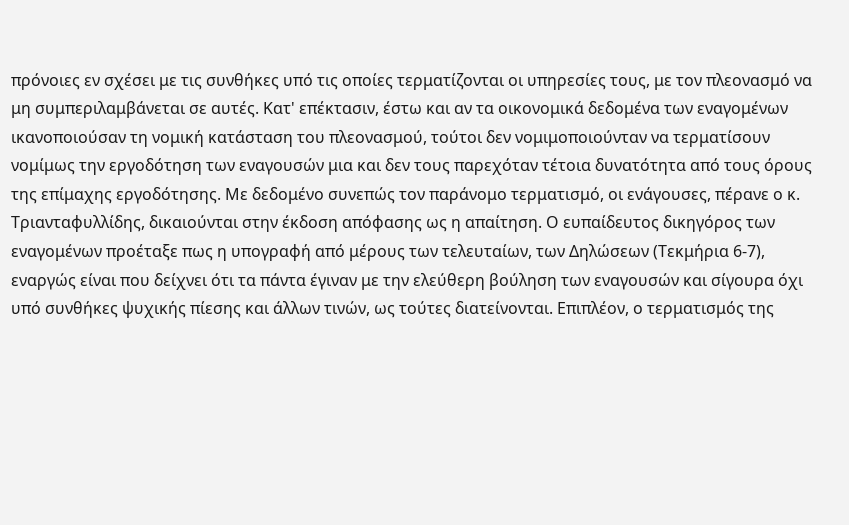πρόνοιες εν σχέσει με τις συνθήκες υπό τις οποίες τερματίζονται οι υπηρεσίες τους, με τον πλεονασμό να μη συμπεριλαμβάνεται σε αυτές. Κατ' επέκτασιν, έστω και αν τα οικονομικά δεδομένα των εναγομένων ικανοποιούσαν τη νομική κατάσταση του πλεονασμού, τούτοι δεν νομιμοποιούνταν να τερματίσουν νομίμως την εργοδότηση των εναγουσών μια και δεν τους παρεχόταν τέτοια δυνατότητα από τους όρους της επίμαχης εργοδότησης. Με δεδομένο συνεπώς τον παράνομο τερματισμό, οι ενάγουσες, πέρανε ο κ. Τριανταφυλλίδης, δικαιούνται στην έκδοση απόφασης ως η απαίτηση. Ο ευπαίδευτος δικηγόρος των εναγομένων προέταξε πως η υπογραφή από μέρους των τελευταίων, των Δηλώσεων (Τεκμήρια 6-7), εναργώς είναι που δείχνει ότι τα πάντα έγιναν με την ελεύθερη βούληση των εναγουσών και σίγουρα όχι υπό συνθήκες ψυχικής πίεσης και άλλων τινών, ως τούτες διατείνονται. Επιπλέον, ο τερματισμός της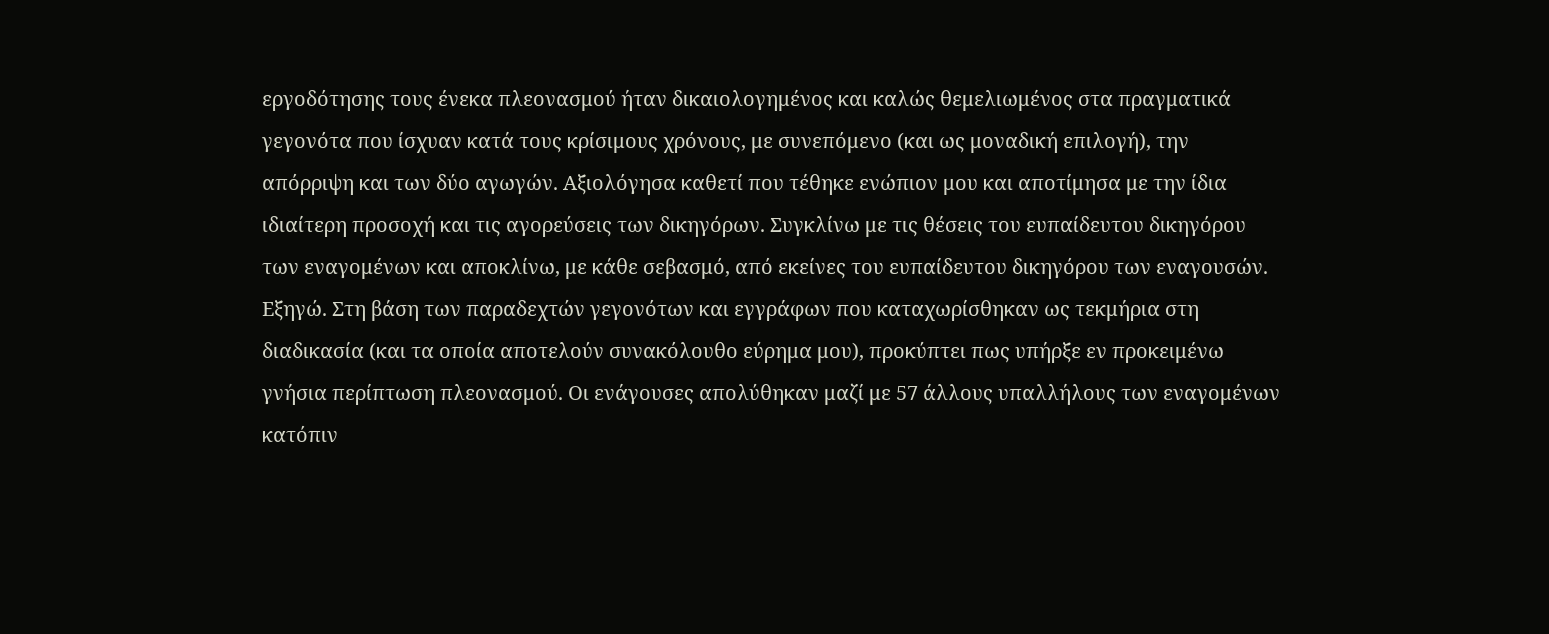εργοδότησης τους ένεκα πλεονασμού ήταν δικαιολογημένος και καλώς θεμελιωμένος στα πραγματικά γεγονότα που ίσχυαν κατά τους κρίσιμους χρόνους, με συνεπόμενο (και ως μοναδική επιλογή), την απόρριψη και των δύο αγωγών. Αξιολόγησα καθετί που τέθηκε ενώπιον μου και αποτίμησα με την ίδια ιδιαίτερη προσοχή και τις αγορεύσεις των δικηγόρων. Συγκλίνω με τις θέσεις του ευπαίδευτου δικηγόρου των εναγομένων και αποκλίνω, με κάθε σεβασμό, από εκείνες του ευπαίδευτου δικηγόρου των εναγουσών. Εξηγώ. Στη βάση των παραδεχτών γεγονότων και εγγράφων που καταχωρίσθηκαν ως τεκμήρια στη διαδικασία (και τα οποία αποτελούν συνακόλουθο εύρημα μου), προκύπτει πως υπήρξε εν προκειμένω γνήσια περίπτωση πλεονασμού. Οι ενάγουσες απολύθηκαν μαζί με 57 άλλους υπαλλήλους των εναγομένων κατόπιν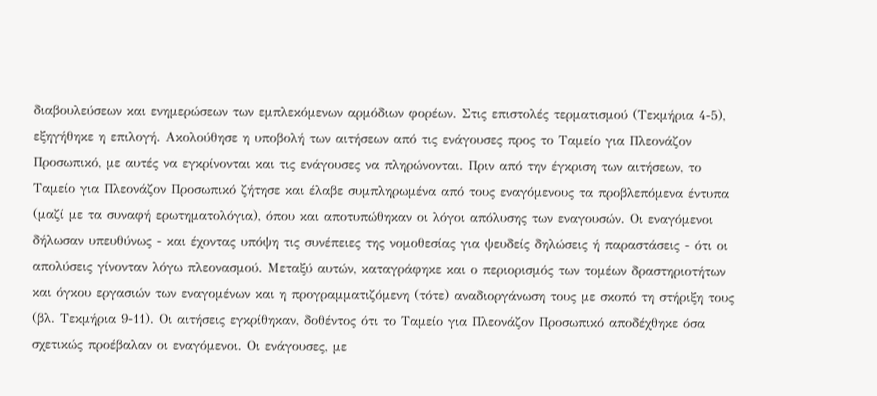διαβουλεύσεων και ενημερώσεων των εμπλεκόμενων αρμόδιων φορέων. Στις επιστολές τερματισμού (Τεκμήρια 4-5), εξηγήθηκε η επιλογή. Ακολούθησε η υποβολή των αιτήσεων από τις ενάγουσες προς το Ταμείο για Πλεονάζον Προσωπικό, με αυτές να εγκρίνονται και τις ενάγουσες να πληρώνονται. Πριν από την έγκριση των αιτήσεων, το Ταμείο για Πλεονάζον Προσωπικό ζήτησε και έλαβε συμπληρωμένα από τους εναγόμενους τα προβλεπόμενα έντυπα (μαζί με τα συναφή ερωτηματολόγια), όπου και αποτυπώθηκαν οι λόγοι απόλυσης των εναγουσών. Οι εναγόμενοι δήλωσαν υπευθύνως - και έχοντας υπόψη τις συνέπειες της νομοθεσίας για ψευδείς δηλώσεις ή παραστάσεις - ότι οι απολύσεις γίνονταν λόγω πλεονασμού. Μεταξύ αυτών, καταγράφηκε και ο περιορισμός των τομέων δραστηριοτήτων και όγκου εργασιών των εναγομένων και η προγραμματιζόμενη (τότε) αναδιοργάνωση τους με σκοπό τη στήριξη τους (βλ. Τεκμήρια 9-11). Οι αιτήσεις εγκρίθηκαν, δοθέντος ότι το Ταμείο για Πλεονάζον Προσωπικό αποδέχθηκε όσα σχετικώς προέβαλαν οι εναγόμενοι. Οι ενάγουσες, με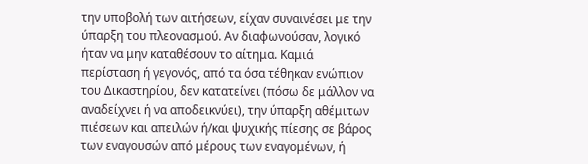την υποβολή των αιτήσεων, είχαν συναινέσει με την ύπαρξη του πλεονασμού. Αν διαφωνούσαν, λογικό ήταν να μην καταθέσουν το αίτημα. Καμιά περίσταση ή γεγονός, από τα όσα τέθηκαν ενώπιον του Δικαστηρίου, δεν κατατείνει (πόσω δε μάλλον να αναδείχνει ή να αποδεικνύει), την ύπαρξη αθέμιτων πιέσεων και απειλών ή/και ψυχικής πίεσης σε βάρος των εναγουσών από μέρους των εναγομένων, ή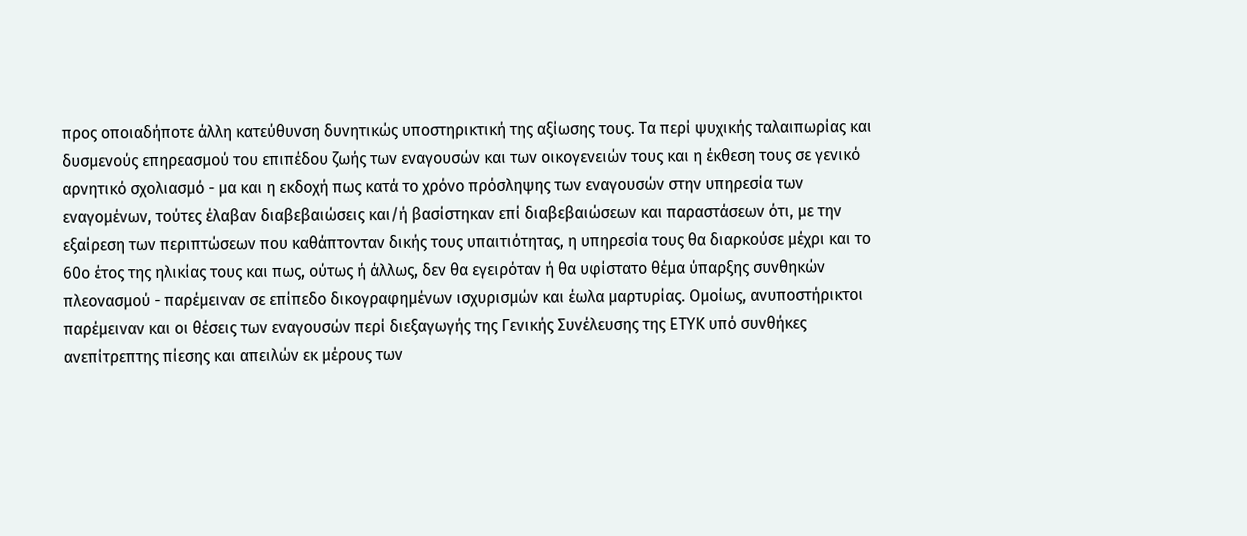προς οποιαδήποτε άλλη κατεύθυνση δυνητικώς υποστηρικτική της αξίωσης τους. Τα περί ψυχικής ταλαιπωρίας και δυσμενούς επηρεασμού του επιπέδου ζωής των εναγουσών και των οικογενειών τους και η έκθεση τους σε γενικό αρνητικό σχολιασμό - μα και η εκδοχή πως κατά το χρόνο πρόσληψης των εναγουσών στην υπηρεσία των εναγομένων, τούτες έλαβαν διαβεβαιώσεις και/ή βασίστηκαν επί διαβεβαιώσεων και παραστάσεων ότι, με την εξαίρεση των περιπτώσεων που καθάπτονταν δικής τους υπαιτιότητας, η υπηρεσία τους θα διαρκούσε μέχρι και το 60ο έτος της ηλικίας τους και πως, ούτως ή άλλως, δεν θα εγειρόταν ή θα υφίστατο θέμα ύπαρξης συνθηκών πλεονασμού - παρέμειναν σε επίπεδο δικογραφημένων ισχυρισμών και έωλα μαρτυρίας. Ομοίως, ανυποστήρικτοι παρέμειναν και οι θέσεις των εναγουσών περί διεξαγωγής της Γενικής Συνέλευσης της ΕΤΥΚ υπό συνθήκες ανεπίτρεπτης πίεσης και απειλών εκ μέρους των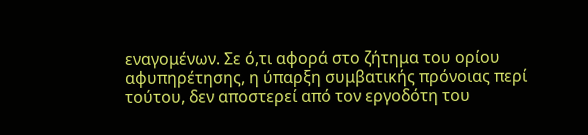εναγομένων. Σε ό,τι αφορά στο ζήτημα του ορίου αφυπηρέτησης, η ύπαρξη συμβατικής πρόνοιας περί τούτου, δεν αποστερεί από τον εργοδότη του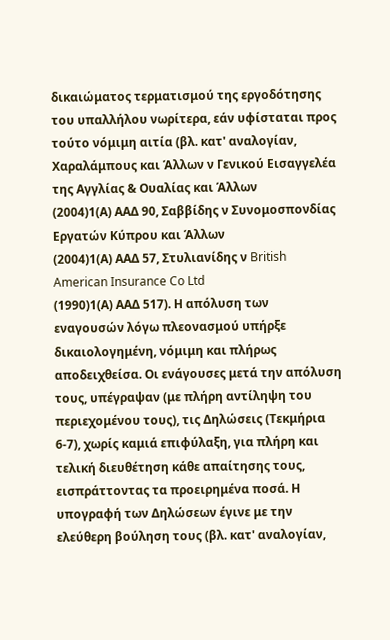δικαιώματος τερματισμού της εργοδότησης του υπαλλήλου νωρίτερα, εάν υφίσταται προς τούτο νόμιμη αιτία (βλ. κατ' αναλογίαν, Χαραλάμπους και Άλλων ν Γενικού Εισαγγελέα της Αγγλίας & Ουαλίας και Άλλων
(2004)1(Α) ΑΑΔ 90, Σαββίδης ν Συνομοσπονδίας Εργατών Κύπρου και Άλλων
(2004)1(Α) ΑΑΔ 57, Στυλιανίδης ν British American Insurance Co Ltd
(1990)1(Α) ΑΑΔ 517). Η απόλυση των εναγουσών λόγω πλεονασμού υπήρξε δικαιολογημένη, νόμιμη και πλήρως αποδειχθείσα. Οι ενάγουσες μετά την απόλυση τους, υπέγραψαν (με πλήρη αντίληψη του περιεχομένου τους), τις Δηλώσεις (Τεκμήρια 6-7), χωρίς καμιά επιφύλαξη, για πλήρη και τελική διευθέτηση κάθε απαίτησης τους, εισπράττοντας τα προειρημένα ποσά. Η υπογραφή των Δηλώσεων έγινε με την ελεύθερη βούληση τους (βλ. κατ' αναλογίαν,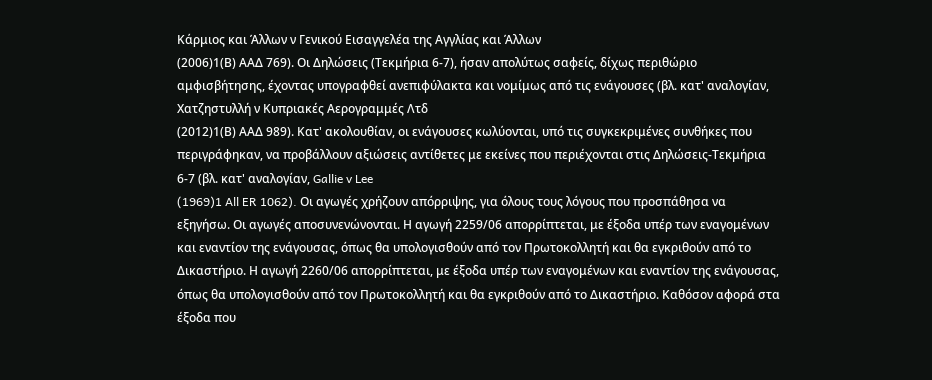Κάρμιος και Άλλων ν Γενικού Εισαγγελέα της Αγγλίας και Άλλων
(2006)1(Β) ΑΑΔ 769). Οι Δηλώσεις (Τεκμήρια 6-7), ήσαν απολύτως σαφείς, δίχως περιθώριο αμφισβήτησης, έχοντας υπογραφθεί ανεπιφύλακτα και νομίμως από τις ενάγουσες (βλ. κατ' αναλογίαν, Χατζηστυλλή ν Κυπριακές Αερογραμμές Λτδ
(2012)1(Β) ΑΑΔ 989). Κατ' ακολουθίαν, οι ενάγουσες κωλύονται, υπό τις συγκεκριμένες συνθήκες που περιγράφηκαν, να προβάλλουν αξιώσεις αντίθετες με εκείνες που περιέχονται στις Δηλώσεις-Τεκμήρια 6-7 (βλ. κατ' αναλογίαν, Gallie v Lee
(1969)1 All ER 1062). Οι αγωγές χρήζουν απόρριψης, για όλους τους λόγους που προσπάθησα να εξηγήσω. Οι αγωγές αποσυνενώνονται. Η αγωγή 2259/06 απορρίπτεται, με έξοδα υπέρ των εναγομένων και εναντίον της ενάγουσας, όπως θα υπολογισθούν από τον Πρωτοκολλητή και θα εγκριθούν από το Δικαστήριο. Η αγωγή 2260/06 απορρίπτεται, με έξοδα υπέρ των εναγομένων και εναντίον της ενάγουσας, όπως θα υπολογισθούν από τον Πρωτοκολλητή και θα εγκριθούν από το Δικαστήριο. Καθόσον αφορά στα έξοδα που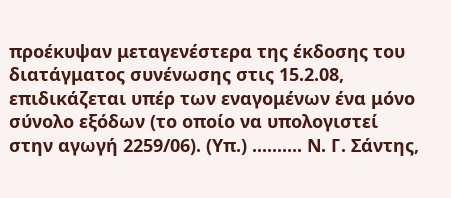προέκυψαν μεταγενέστερα της έκδοσης του διατάγματος συνένωσης στις 15.2.08, επιδικάζεται υπέρ των εναγομένων ένα μόνο σύνολο εξόδων (το οποίο να υπολογιστεί στην αγωγή 2259/06). (Υπ.) .......... Ν. Γ. Σάντης,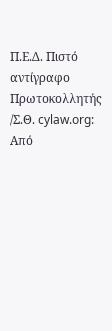Π.Ε.Δ. Πιστό αντίγραφο Πρωτοκολλητής /Σ.Θ. cylaw.org: Από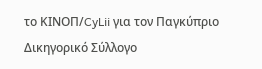το ΚΙΝOΠ/CyLii για τον Παγκύπριο Δικηγορικό Σύλλογο